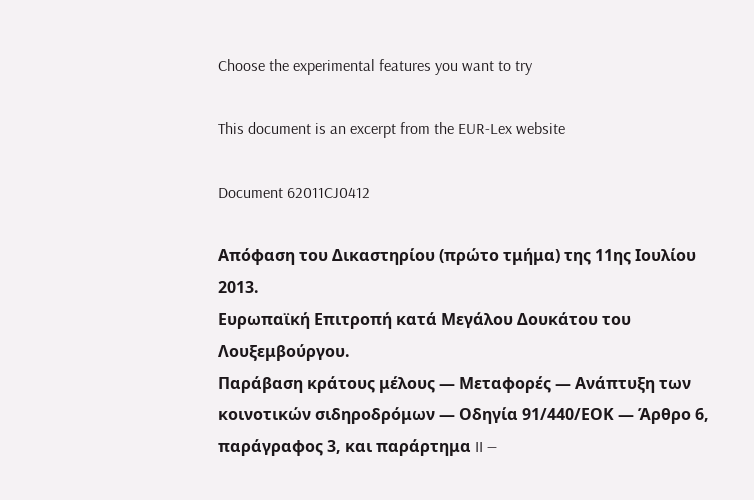Choose the experimental features you want to try

This document is an excerpt from the EUR-Lex website

Document 62011CJ0412

Απόφαση του Δικαστηρίου (πρώτο τμήμα) της 11ης Ιουλίου 2013.
Ευρωπαϊκή Επιτροπή κατά Μεγάλου Δουκάτου του Λουξεμβούργου.
Παράβαση κράτους μέλους — Μεταφορές — Ανάπτυξη των κοινοτικών σιδηροδρόμων — Οδηγία 91/440/ΕΟΚ — Άρθρο 6, παράγραφος 3, και παράρτημα II —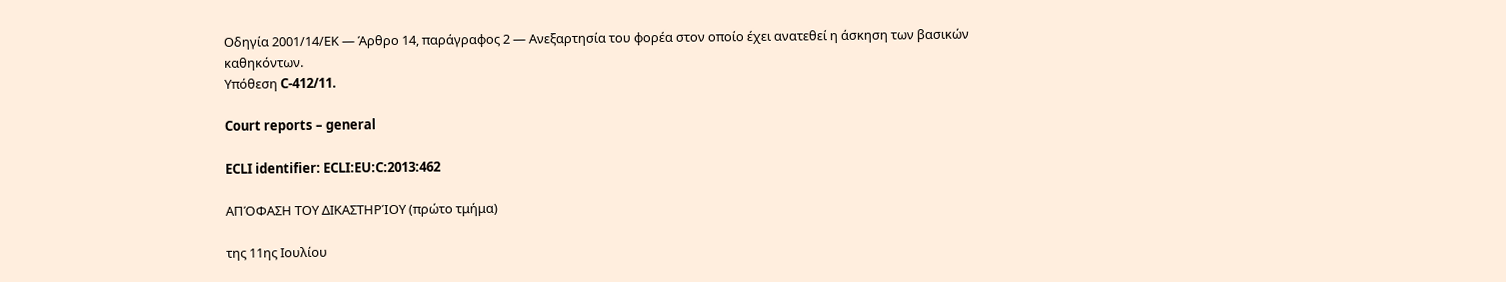Οδηγία 2001/14/ΕΚ — Άρθρο 14, παράγραφος 2 — Ανεξαρτησία του φορέα στον οποίο έχει ανατεθεί η άσκηση των βασικών καθηκόντων.
Υπόθεση C‑412/11.

Court reports – general

ECLI identifier: ECLI:EU:C:2013:462

ΑΠΌΦΑΣΗ ΤΟΥ ΔΙΚΑΣΤΗΡΊΟΥ (πρώτο τμήμα)

της 11ης Ιουλίου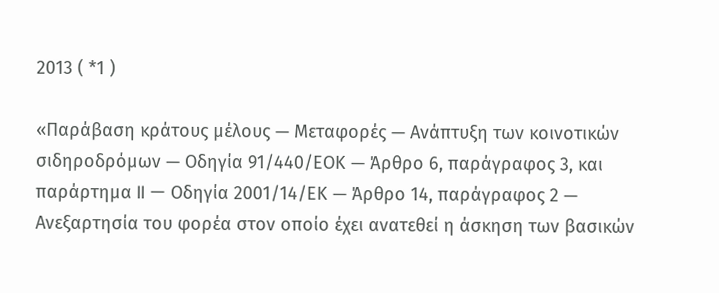2013 ( *1 )

«Παράβαση κράτους μέλους — Μεταφορές — Ανάπτυξη των κοινοτικών σιδηροδρόμων — Οδηγία 91/440/ΕΟΚ — Άρθρο 6, παράγραφος 3, και παράρτημα II — Οδηγία 2001/14/ΕΚ — Άρθρο 14, παράγραφος 2 — Ανεξαρτησία του φορέα στον οποίο έχει ανατεθεί η άσκηση των βασικών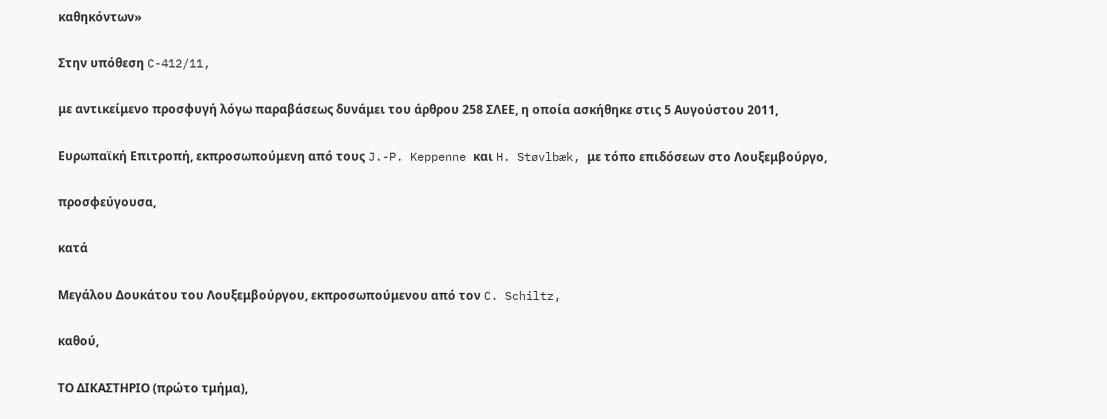καθηκόντων»

Στην υπόθεση C-412/11,

με αντικείμενο προσφυγή λόγω παραβάσεως δυνάμει του άρθρου 258 ΣΛΕΕ, η οποία ασκήθηκε στις 5 Αυγούστου 2011,

Ευρωπαϊκή Επιτροπή, εκπροσωπούμενη από τους J.-P. Keppenne και H. Støvlbæk, με τόπο επιδόσεων στο Λουξεμβούργο,

προσφεύγουσα,

κατά

Μεγάλου Δουκάτου του Λουξεμβούργου, εκπροσωπούμενου από τον C. Schiltz,

καθού,

ΤΟ ΔΙΚΑΣΤΗΡΙΟ (πρώτο τμήμα),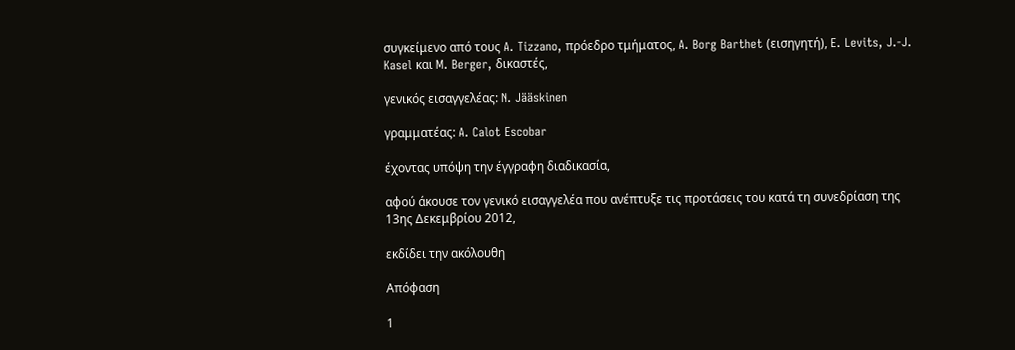συγκείμενο από τους A. Tizzano, πρόεδρο τμήματος, A. Borg Barthet (εισηγητή), E. Levits, J.-J. Kasel και M. Berger, δικαστές,

γενικός εισαγγελέας: N. Jääskinen

γραμματέας: A. Calot Escobar

έχοντας υπόψη την έγγραφη διαδικασία,

αφού άκουσε τον γενικό εισαγγελέα που ανέπτυξε τις προτάσεις του κατά τη συνεδρίαση της 13ης Δεκεμβρίου 2012,

εκδίδει την ακόλουθη

Απόφαση

1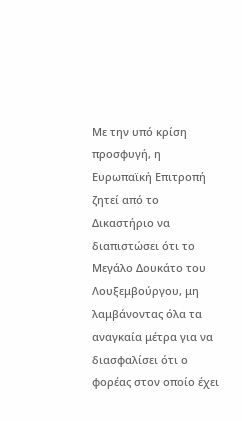Με την υπό κρίση προσφυγή, η Ευρωπαϊκή Επιτροπή ζητεί από το Δικαστήριο να διαπιστώσει ότι το Μεγάλο Δουκάτο του Λουξεμβούργου, μη λαμβάνοντας όλα τα αναγκαία μέτρα για να διασφαλίσει ότι ο φορέας στον οποίο έχει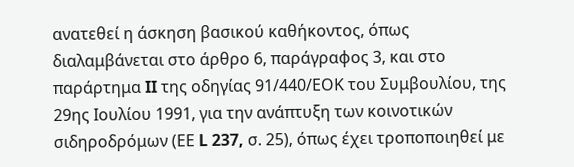ανατεθεί η άσκηση βασικού καθήκοντος, όπως διαλαμβάνεται στο άρθρο 6, παράγραφος 3, και στο παράρτημα II της οδηγίας 91/440/ΕΟΚ του Συμβουλίου, της 29ης Ιουλίου 1991, για την ανάπτυξη των κοινοτικών σιδηροδρόμων (ΕΕ L 237, σ. 25), όπως έχει τροποποιηθεί με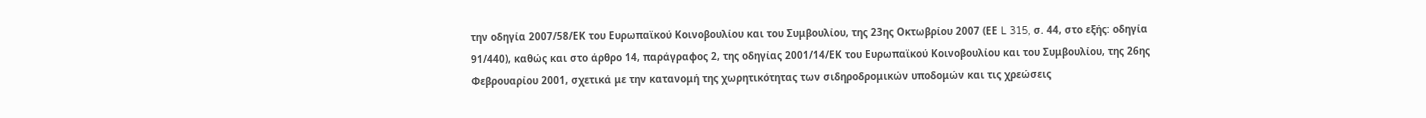την οδηγία 2007/58/ΕΚ του Ευρωπαϊκού Κοινοβουλίου και του Συμβουλίου, της 23ης Οκτωβρίου 2007 (ΕΕ L 315, σ. 44, στο εξής: οδηγία 91/440), καθώς και στο άρθρο 14, παράγραφος 2, της οδηγίας 2001/14/ΕΚ του Ευρωπαϊκού Κοινοβουλίου και του Συμβουλίου, της 26ης Φεβρουαρίου 2001, σχετικά με την κατανομή της χωρητικότητας των σιδηροδρομικών υποδομών και τις χρεώσεις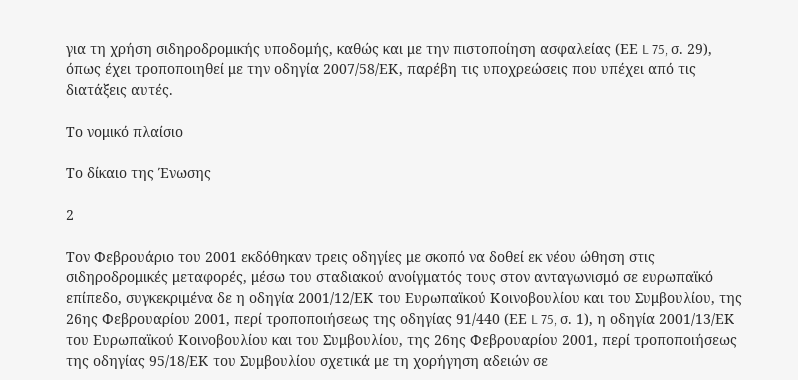για τη χρήση σιδηροδρομικής υποδομής, καθώς και με την πιστοποίηση ασφαλείας (ΕΕ L 75, σ. 29), όπως έχει τροποποιηθεί με την οδηγία 2007/58/ΕΚ, παρέβη τις υποχρεώσεις που υπέχει από τις διατάξεις αυτές.

Το νομικό πλαίσιο

Το δίκαιο της Ένωσης

2

Τον Φεβρουάριο του 2001 εκδόθηκαν τρεις οδηγίες με σκοπό να δοθεί εκ νέου ώθηση στις σιδηροδρομικές μεταφορές, μέσω του σταδιακού ανοίγματός τους στον ανταγωνισμό σε ευρωπαϊκό επίπεδο, συγκεκριμένα δε η οδηγία 2001/12/ΕΚ του Ευρωπαϊκού Κοινοβουλίου και του Συμβουλίου, της 26ης Φεβρουαρίου 2001, περί τροποποιήσεως της οδηγίας 91/440 (ΕΕ L 75, σ. 1), η οδηγία 2001/13/ΕΚ του Ευρωπαϊκού Κοινοβουλίου και του Συμβουλίου, της 26ης Φεβρουαρίου 2001, περί τροποποιήσεως της οδηγίας 95/18/ΕΚ του Συμβουλίου σχετικά με τη χορήγηση αδειών σε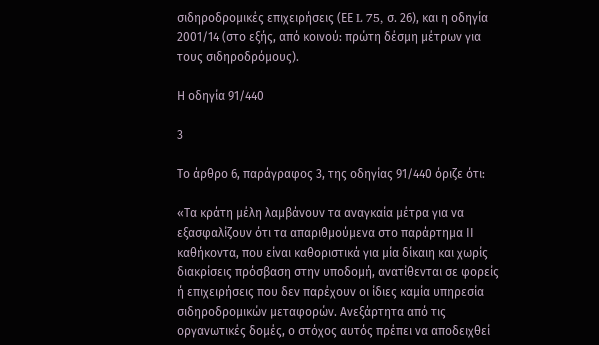σιδηροδρομικές επιχειρήσεις (ΕΕ L 75, σ. 26), και η οδηγία 2001/14 (στο εξής, από κοινού: πρώτη δέσμη μέτρων για τους σιδηροδρόμους).

Η οδηγία 91/440

3

Το άρθρο 6, παράγραφος 3, της οδηγίας 91/440 όριζε ότι:

«Τα κράτη μέλη λαμβάνουν τα αναγκαία μέτρα για να εξασφαλίζουν ότι τα απαριθμούμενα στο παράρτημα ΙΙ καθήκοντα, που είναι καθοριστικά για μία δίκαιη και χωρίς διακρίσεις πρόσβαση στην υποδομή, ανατίθενται σε φορείς ή επιχειρήσεις που δεν παρέχουν οι ίδιες καμία υπηρεσία σιδηροδρομικών μεταφορών. Ανεξάρτητα από τις οργανωτικές δομές, ο στόχος αυτός πρέπει να αποδειχθεί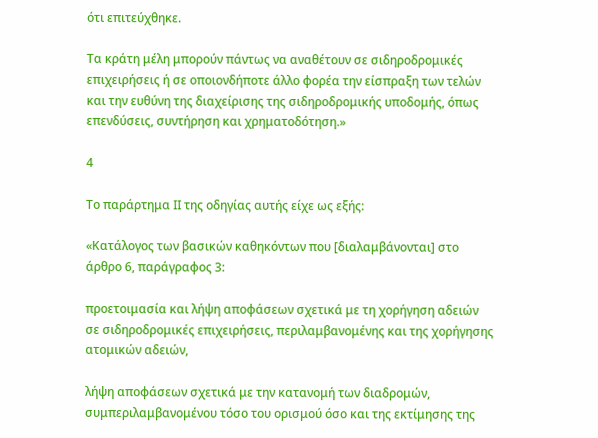ότι επιτεύχθηκε.

Τα κράτη μέλη μπορούν πάντως να αναθέτουν σε σιδηροδρομικές επιχειρήσεις ή σε οποιονδήποτε άλλο φορέα την είσπραξη των τελών και την ευθύνη της διαχείρισης της σιδηροδρομικής υποδομής, όπως επενδύσεις, συντήρηση και χρηματοδότηση.»

4

Το παράρτημα II της οδηγίας αυτής είχε ως εξής:

«Κατάλογος των βασικών καθηκόντων που [διαλαμβάνονται] στο άρθρο 6, παράγραφος 3:

προετοιμασία και λήψη αποφάσεων σχετικά με τη χορήγηση αδειών σε σιδηροδρομικές επιχειρήσεις, περιλαμβανομένης και της χορήγησης ατομικών αδειών,

λήψη αποφάσεων σχετικά με την κατανομή των διαδρομών, συμπεριλαμβανομένου τόσο του ορισμού όσο και της εκτίμησης της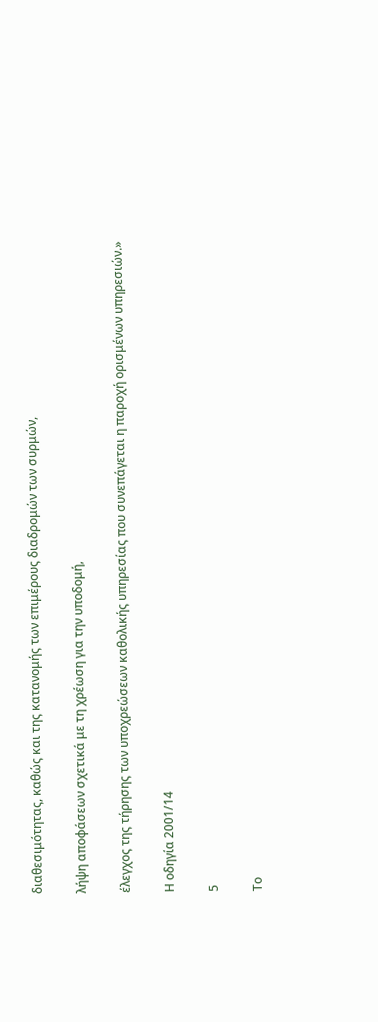διαθεσιμότητας, καθώς και της κατανομής των επιμέρους διαδρομών των συρμών,

λήψη αποφάσεων σχετικά με τη χρέωση για την υποδομή,

έλεγχος της τήρησης των υποχρεώσεων καθολικής υπηρεσίας που συνεπάγεται η παροχή ορισμένων υπηρεσιών.»

Η οδηγία 2001/14

5

Το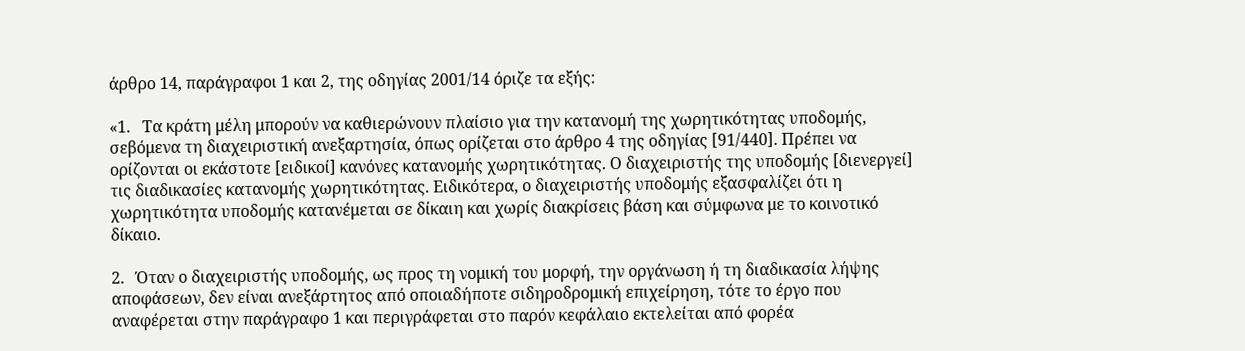άρθρο 14, παράγραφοι 1 και 2, της οδηγίας 2001/14 όριζε τα εξής:

«1.   Τα κράτη μέλη μπορούν να καθιερώνουν πλαίσιο για την κατανομή της χωρητικότητας υποδομής, σεβόμενα τη διαχειριστική ανεξαρτησία, όπως ορίζεται στο άρθρο 4 της οδηγίας [91/440]. Πρέπει να ορίζονται οι εκάστοτε [ειδικοί] κανόνες κατανομής χωρητικότητας. Ο διαχειριστής της υποδομής [διενεργεί] τις διαδικασίες κατανομής χωρητικότητας. Ειδικότερα, ο διαχειριστής υποδομής εξασφαλίζει ότι η χωρητικότητα υποδομής κατανέμεται σε δίκαιη και χωρίς διακρίσεις βάση και σύμφωνα με το κοινοτικό δίκαιο.

2.   Όταν ο διαχειριστής υποδομής, ως προς τη νομική του μορφή, την οργάνωση ή τη διαδικασία λήψης αποφάσεων, δεν είναι ανεξάρτητος από οποιαδήποτε σιδηροδρομική επιχείρηση, τότε το έργο που αναφέρεται στην παράγραφο 1 και περιγράφεται στο παρόν κεφάλαιο εκτελείται από φορέα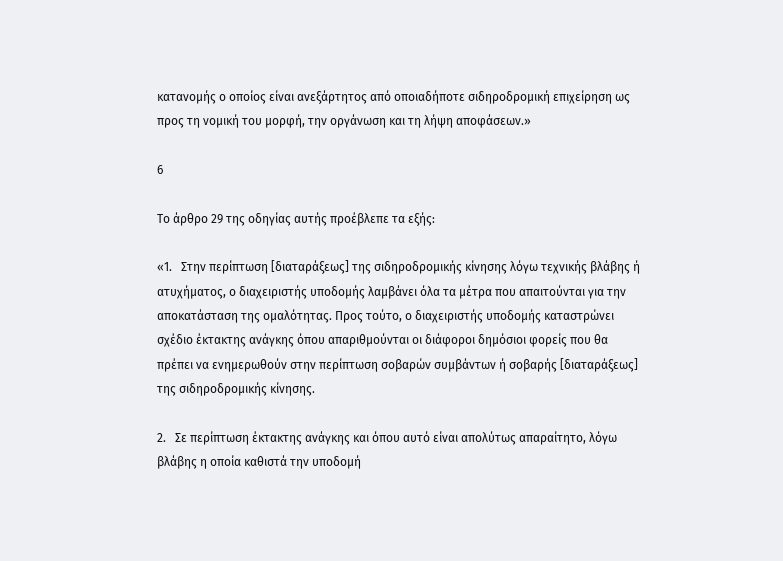κατανομής ο οποίος είναι ανεξάρτητος από οποιαδήποτε σιδηροδρομική επιχείρηση ως προς τη νομική του μορφή, την οργάνωση και τη λήψη αποφάσεων.»

6

Το άρθρο 29 της οδηγίας αυτής προέβλεπε τα εξής:

«1.   Στην περίπτωση [διαταράξεως] της σιδηροδρομικής κίνησης λόγω τεχνικής βλάβης ή ατυχήματος, ο διαχειριστής υποδομής λαμβάνει όλα τα μέτρα που απαιτούνται για την αποκατάσταση της ομαλότητας. Προς τούτο, ο διαχειριστής υποδομής καταστρώνει σχέδιο έκτακτης ανάγκης όπου απαριθμούνται οι διάφοροι δημόσιοι φορείς που θα πρέπει να ενημερωθούν στην περίπτωση σοβαρών συμβάντων ή σοβαρής [διαταράξεως] της σιδηροδρομικής κίνησης.

2.   Σε περίπτωση έκτακτης ανάγκης και όπου αυτό είναι απολύτως απαραίτητο, λόγω βλάβης η οποία καθιστά την υποδομή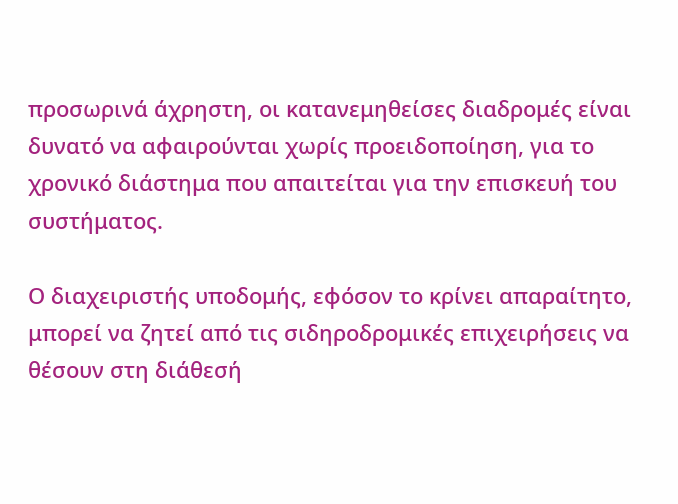προσωρινά άχρηστη, οι κατανεμηθείσες διαδρομές είναι δυνατό να αφαιρούνται χωρίς προειδοποίηση, για το χρονικό διάστημα που απαιτείται για την επισκευή του συστήματος.

Ο διαχειριστής υποδομής, εφόσον το κρίνει απαραίτητο, μπορεί να ζητεί από τις σιδηροδρομικές επιχειρήσεις να θέσουν στη διάθεσή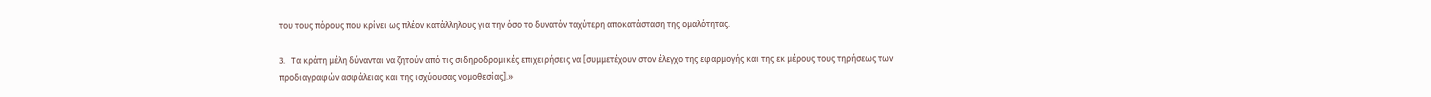του τους πόρους που κρίνει ως πλέον κατάλληλους για την όσο το δυνατόν ταχύτερη αποκατάσταση της ομαλότητας.

3.   Τα κράτη μέλη δύνανται να ζητούν από τις σιδηροδρομικές επιχειρήσεις να [συμμετέχουν στον έλεγχο της εφαρμογής και της εκ μέρους τους τηρήσεως των προδιαγραφών ασφάλειας και της ισχύουσας νομοθεσίας].»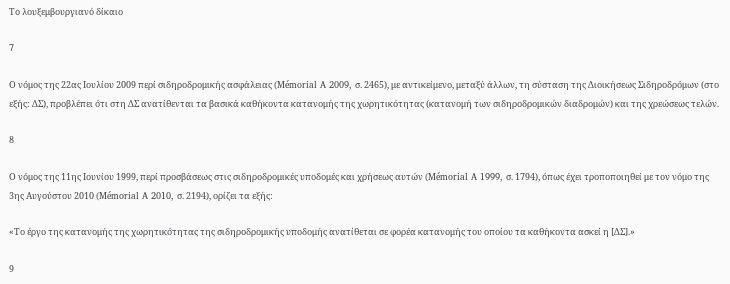Το λουξεμβουργιανό δίκαιο

7

Ο νόμος της 22ας Ιουλίου 2009 περί σιδηροδρομικής ασφάλειας (Mémorial A 2009, σ. 2465), με αντικείμενο, μεταξύ άλλων, τη σύσταση της Διοικήσεως Σιδηροδρόμων (στο εξής: ΔΣ), προβλέπει ότι στη ΔΣ ανατίθενται τα βασικά καθήκοντα κατανομής της χωρητικότητας (κατανομή των σιδηροδρομικών διαδρομών) και της χρεώσεως τελών.

8

Ο νόμος της 11ης Ιουνίου 1999, περί προσβάσεως στις σιδηροδρομικές υποδομές και χρήσεως αυτών (Mémorial A 1999, σ. 1794), όπως έχει τροποποιηθεί με τον νόμο της 3ης Αυγούστου 2010 (Mémorial A 2010, σ. 2194), ορίζει τα εξής:

«Το έργο της κατανομής της χωρητικότητας της σιδηροδρομικής υποδομής ανατίθεται σε φορέα κατανομής του οποίου τα καθήκοντα ασκεί η [ΔΣ].»

9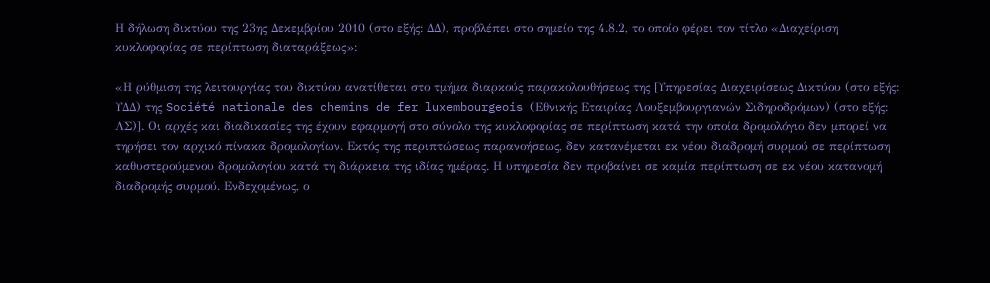Η δήλωση δικτύου της 23ης Δεκεμβρίου 2010 (στο εξής: ΔΔ), προβλέπει στο σημείο της 4.8.2, το οποίο φέρει τον τίτλο «Διαχείριση κυκλοφορίας σε περίπτωση διαταράξεως»:

«Η ρύθμιση της λειτουργίας του δικτύου ανατίθεται στο τμήμα διαρκούς παρακολουθήσεως της [Υπηρεσίας Διαχειρίσεως Δικτύου (στο εξής: ΥΔΔ) της Société nationale des chemins de fer luxembourgeois (Εθνικής Εταιρίας Λουξεμβουργιανών Σιδηροδρόμων) (στο εξής: ΛΣ)]. Οι αρχές και διαδικασίες της έχουν εφαρμογή στο σύνολο της κυκλοφορίας σε περίπτωση κατά την οποία δρομολόγιο δεν μπορεί να τηρήσει τον αρχικό πίνακα δρομολογίων. Εκτός της περιπτώσεως παρανοήσεως, δεν κατανέμεται εκ νέου διαδρομή συρμού σε περίπτωση καθυστερούμενου δρομολογίου κατά τη διάρκεια της ιδίας ημέρας. Η υπηρεσία δεν προβαίνει σε καμία περίπτωση σε εκ νέου κατανομή διαδρομής συρμού. Ενδεχομένως, ο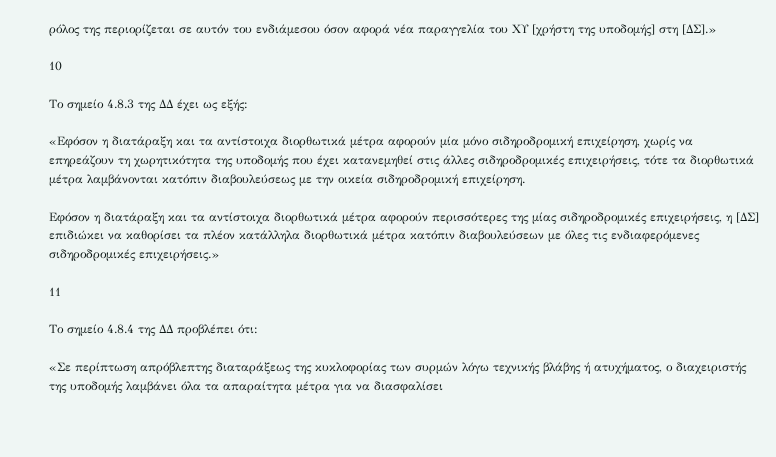ρόλος της περιορίζεται σε αυτόν του ενδιάμεσου όσον αφορά νέα παραγγελία του ΧΥ [χρήστη της υποδομής] στη [ΔΣ].»

10

Το σημείο 4.8.3 της ΔΔ έχει ως εξής:

«Εφόσον η διατάραξη και τα αντίστοιχα διορθωτικά μέτρα αφορούν μία μόνο σιδηροδρομική επιχείρηση, χωρίς να επηρεάζουν τη χωρητικότητα της υποδομής που έχει κατανεμηθεί στις άλλες σιδηροδρομικές επιχειρήσεις, τότε τα διορθωτικά μέτρα λαμβάνονται κατόπιν διαβουλεύσεως με την οικεία σιδηροδρομική επιχείρηση.

Εφόσον η διατάραξη και τα αντίστοιχα διορθωτικά μέτρα αφορούν περισσότερες της μίας σιδηροδρομικές επιχειρήσεις, η [ΔΣ] επιδιώκει να καθορίσει τα πλέον κατάλληλα διορθωτικά μέτρα κατόπιν διαβουλεύσεων με όλες τις ενδιαφερόμενες σιδηροδρομικές επιχειρήσεις.»

11

Το σημείο 4.8.4 της ΔΔ προβλέπει ότι:

«Σε περίπτωση απρόβλεπτης διαταράξεως της κυκλοφορίας των συρμών λόγω τεχνικής βλάβης ή ατυχήματος, ο διαχειριστής της υποδομής λαμβάνει όλα τα απαραίτητα μέτρα για να διασφαλίσει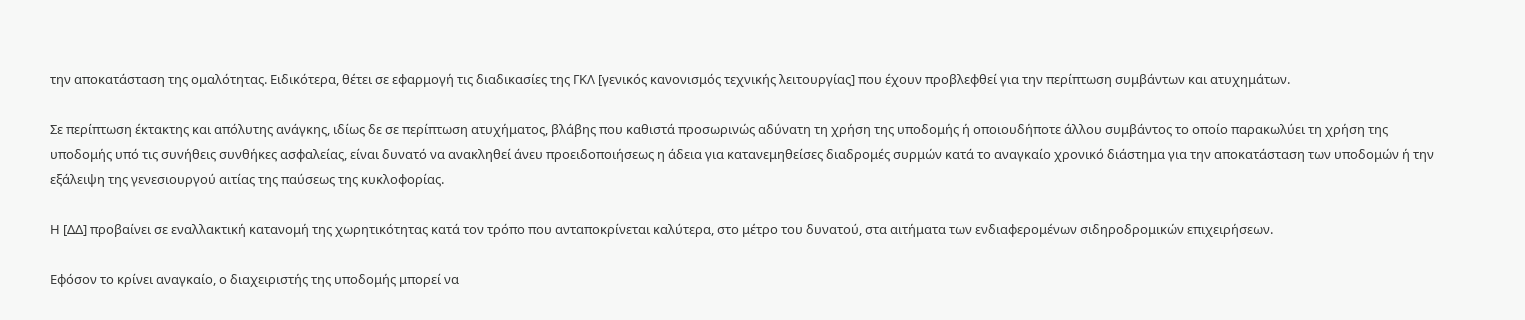την αποκατάσταση της ομαλότητας. Ειδικότερα, θέτει σε εφαρμογή τις διαδικασίες της ΓΚΛ [γενικός κανονισμός τεχνικής λειτουργίας] που έχουν προβλεφθεί για την περίπτωση συμβάντων και ατυχημάτων.

Σε περίπτωση έκτακτης και απόλυτης ανάγκης, ιδίως δε σε περίπτωση ατυχήματος, βλάβης που καθιστά προσωρινώς αδύνατη τη χρήση της υποδομής ή οποιουδήποτε άλλου συμβάντος το οποίο παρακωλύει τη χρήση της υποδομής υπό τις συνήθεις συνθήκες ασφαλείας, είναι δυνατό να ανακληθεί άνευ προειδοποιήσεως η άδεια για κατανεμηθείσες διαδρομές συρμών κατά το αναγκαίο χρονικό διάστημα για την αποκατάσταση των υποδομών ή την εξάλειψη της γενεσιουργού αιτίας της παύσεως της κυκλοφορίας.

Η [ΔΔ] προβαίνει σε εναλλακτική κατανομή της χωρητικότητας κατά τον τρόπο που ανταποκρίνεται καλύτερα, στο μέτρο του δυνατού, στα αιτήματα των ενδιαφερομένων σιδηροδρομικών επιχειρήσεων.

Εφόσον το κρίνει αναγκαίο, ο διαχειριστής της υποδομής μπορεί να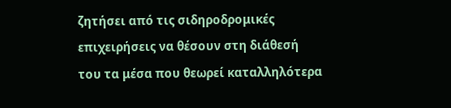ζητήσει από τις σιδηροδρομικές επιχειρήσεις να θέσουν στη διάθεσή του τα μέσα που θεωρεί καταλληλότερα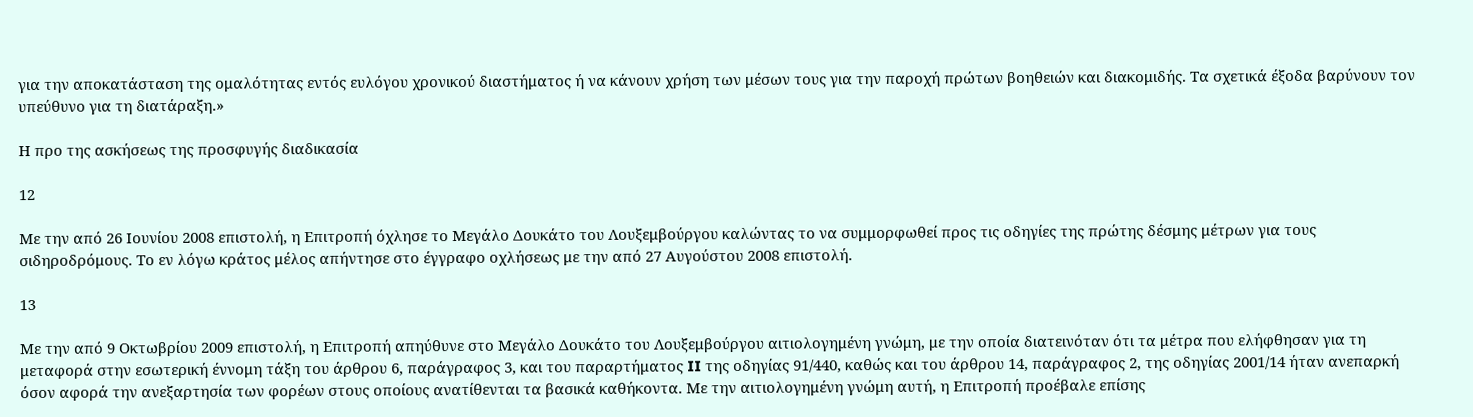για την αποκατάσταση της ομαλότητας εντός ευλόγου χρονικού διαστήματος ή να κάνουν χρήση των μέσων τους για την παροχή πρώτων βοηθειών και διακομιδής. Τα σχετικά έξοδα βαρύνουν τον υπεύθυνο για τη διατάραξη.»

Η προ της ασκήσεως της προσφυγής διαδικασία

12

Με την από 26 Ιουνίου 2008 επιστολή, η Επιτροπή όχλησε το Μεγάλο Δουκάτο του Λουξεμβούργου καλώντας το να συμμορφωθεί προς τις οδηγίες της πρώτης δέσμης μέτρων για τους σιδηροδρόμους. Το εν λόγω κράτος μέλος απήντησε στο έγγραφο οχλήσεως με την από 27 Αυγούστου 2008 επιστολή.

13

Με την από 9 Οκτωβρίου 2009 επιστολή, η Επιτροπή απηύθυνε στο Μεγάλο Δουκάτο του Λουξεμβούργου αιτιολογημένη γνώμη, με την οποία διατεινόταν ότι τα μέτρα που ελήφθησαν για τη μεταφορά στην εσωτερική έννομη τάξη του άρθρου 6, παράγραφος 3, και του παραρτήματος II της οδηγίας 91/440, καθώς και του άρθρου 14, παράγραφος 2, της οδηγίας 2001/14 ήταν ανεπαρκή όσον αφορά την ανεξαρτησία των φορέων στους οποίους ανατίθενται τα βασικά καθήκοντα. Με την αιτιολογημένη γνώμη αυτή, η Επιτροπή προέβαλε επίσης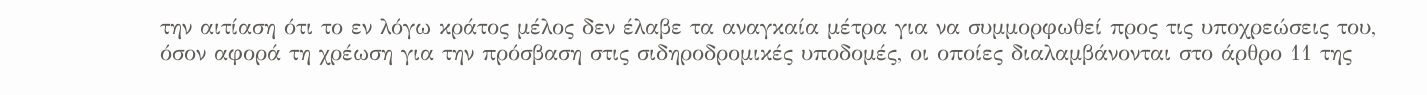την αιτίαση ότι το εν λόγω κράτος μέλος δεν έλαβε τα αναγκαία μέτρα για να συμμορφωθεί προς τις υποχρεώσεις του, όσον αφορά τη χρέωση για την πρόσβαση στις σιδηροδρομικές υποδομές, οι οποίες διαλαμβάνονται στο άρθρο 11 της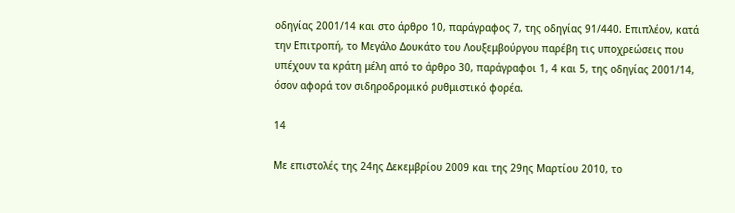οδηγίας 2001/14 και στο άρθρο 10, παράγραφος 7, της οδηγίας 91/440. Επιπλέον, κατά την Επιτροπή, το Μεγάλο Δουκάτο του Λουξεμβούργου παρέβη τις υποχρεώσεις που υπέχουν τα κράτη μέλη από το άρθρο 30, παράγραφοι 1, 4 και 5, της οδηγίας 2001/14, όσον αφορά τον σιδηροδρομικό ρυθμιστικό φορέα.

14

Με επιστολές της 24ης Δεκεμβρίου 2009 και της 29ης Μαρτίου 2010, το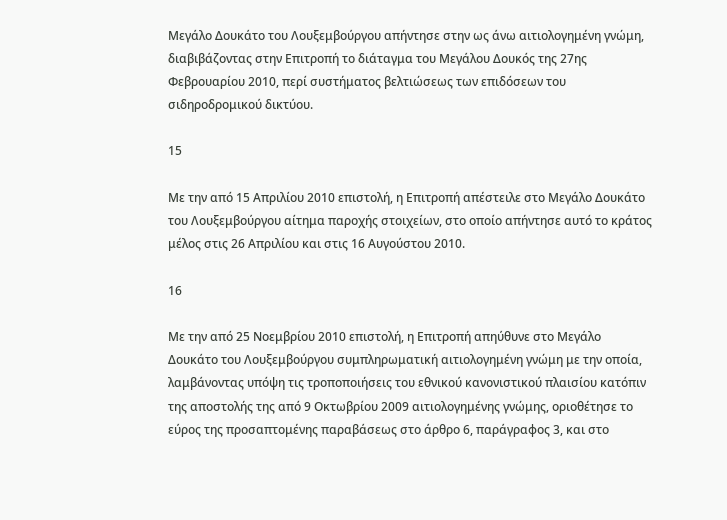Μεγάλο Δουκάτο του Λουξεμβούργου απήντησε στην ως άνω αιτιολογημένη γνώμη, διαβιβάζοντας στην Επιτροπή το διάταγμα του Μεγάλου Δουκός της 27ης Φεβρουαρίου 2010, περί συστήματος βελτιώσεως των επιδόσεων του σιδηροδρομικού δικτύου.

15

Με την από 15 Απριλίου 2010 επιστολή, η Επιτροπή απέστειλε στο Μεγάλο Δουκάτο του Λουξεμβούργου αίτημα παροχής στοιχείων, στο οποίο απήντησε αυτό το κράτος μέλος στις 26 Απριλίου και στις 16 Αυγούστου 2010.

16

Με την από 25 Νοεμβρίου 2010 επιστολή, η Επιτροπή απηύθυνε στο Μεγάλο Δουκάτο του Λουξεμβούργου συμπληρωματική αιτιολογημένη γνώμη με την οποία, λαμβάνοντας υπόψη τις τροποποιήσεις του εθνικού κανονιστικού πλαισίου κατόπιν της αποστολής της από 9 Οκτωβρίου 2009 αιτιολογημένης γνώμης, οριοθέτησε το εύρος της προσαπτομένης παραβάσεως στο άρθρο 6, παράγραφος 3, και στο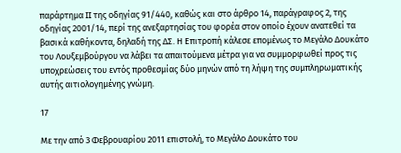παράρτημα II της οδηγίας 91/440, καθώς και στο άρθρο 14, παράγραφος 2, της οδηγίας 2001/14, περί της ανεξαρτησίας του φορέα στον οποίο έχουν ανατεθεί τα βασικά καθήκοντα, δηλαδή της ΔΣ. Η Επιτροπή κάλεσε επομένως το Μεγάλο Δουκάτο του Λουξεμβούργου να λάβει τα απαιτούμενα μέτρα για να συμμορφωθεί προς τις υποχρεώσεις του εντός προθεσμίας δύο μηνών από τη λήψη της συμπληρωματικής αυτής αιτιολογημένης γνώμη.

17

Με την από 3 Φεβρουαρίου 2011 επιστολή, το Μεγάλο Δουκάτο του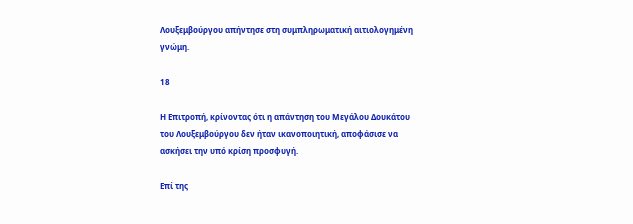Λουξεμβούργου απήντησε στη συμπληρωματική αιτιολογημένη γνώμη.

18

Η Επιτροπή, κρίνοντας ότι η απάντηση του Μεγάλου Δουκάτου του Λουξεμβούργου δεν ήταν ικανοποιητική, αποφάσισε να ασκήσει την υπό κρίση προσφυγή.

Επί της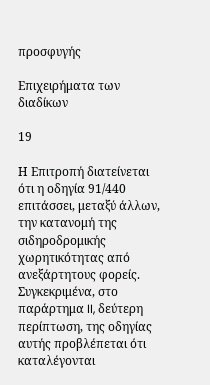προσφυγής

Επιχειρήματα των διαδίκων

19

Η Επιτροπή διατείνεται ότι η οδηγία 91/440 επιτάσσει, μεταξύ άλλων, την κατανομή της σιδηροδρομικής χωρητικότητας από ανεξάρτητους φορείς. Συγκεκριμένα, στο παράρτημα II, δεύτερη περίπτωση, της οδηγίας αυτής προβλέπεται ότι καταλέγονται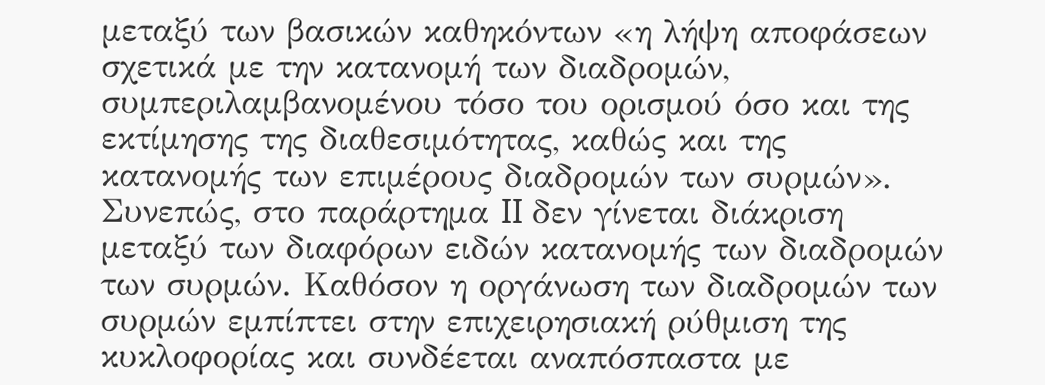μεταξύ των βασικών καθηκόντων «η λήψη αποφάσεων σχετικά με την κατανομή των διαδρομών, συμπεριλαμβανομένου τόσο του ορισμού όσο και της εκτίμησης της διαθεσιμότητας, καθώς και της κατανομής των επιμέρους διαδρομών των συρμών». Συνεπώς, στο παράρτημα II δεν γίνεται διάκριση μεταξύ των διαφόρων ειδών κατανομής των διαδρομών των συρμών. Καθόσον η οργάνωση των διαδρομών των συρμών εμπίπτει στην επιχειρησιακή ρύθμιση της κυκλοφορίας και συνδέεται αναπόσπαστα με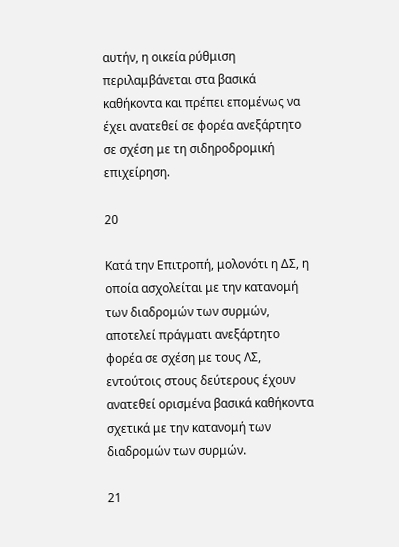αυτήν, η οικεία ρύθμιση περιλαμβάνεται στα βασικά καθήκοντα και πρέπει επομένως να έχει ανατεθεί σε φορέα ανεξάρτητο σε σχέση με τη σιδηροδρομική επιχείρηση.

20

Κατά την Επιτροπή, μολονότι η ΔΣ, η οποία ασχολείται με την κατανομή των διαδρομών των συρμών, αποτελεί πράγματι ανεξάρτητο φορέα σε σχέση με τους ΛΣ, εντούτοις στους δεύτερους έχουν ανατεθεί ορισμένα βασικά καθήκοντα σχετικά με την κατανομή των διαδρομών των συρμών.

21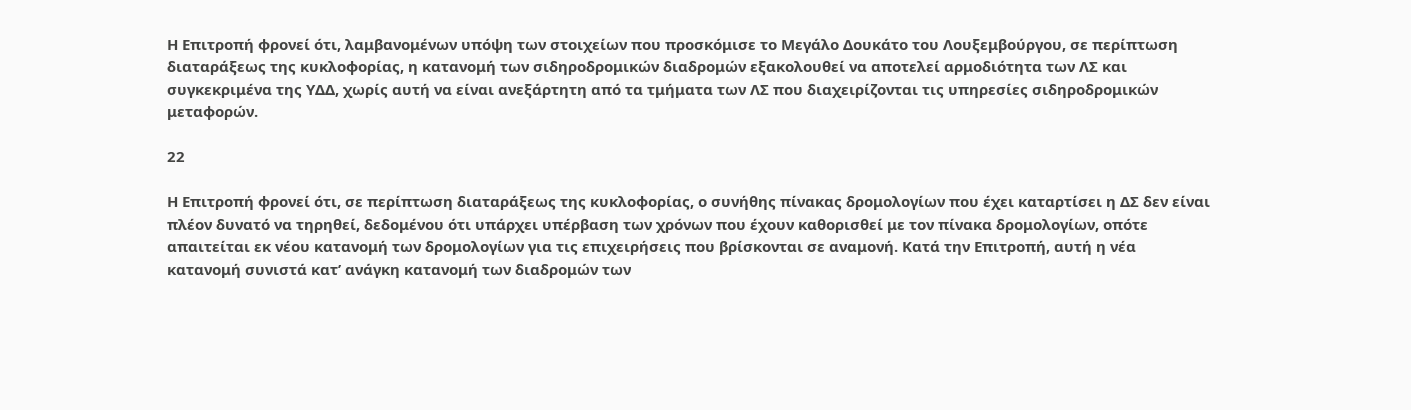Η Επιτροπή φρονεί ότι, λαμβανομένων υπόψη των στοιχείων που προσκόμισε το Μεγάλο Δουκάτο του Λουξεμβούργου, σε περίπτωση διαταράξεως της κυκλοφορίας, η κατανομή των σιδηροδρομικών διαδρομών εξακολουθεί να αποτελεί αρμοδιότητα των ΛΣ και συγκεκριμένα της ΥΔΔ, χωρίς αυτή να είναι ανεξάρτητη από τα τμήματα των ΛΣ που διαχειρίζονται τις υπηρεσίες σιδηροδρομικών μεταφορών.

22

Η Επιτροπή φρονεί ότι, σε περίπτωση διαταράξεως της κυκλοφορίας, ο συνήθης πίνακας δρομολογίων που έχει καταρτίσει η ΔΣ δεν είναι πλέον δυνατό να τηρηθεί, δεδομένου ότι υπάρχει υπέρβαση των χρόνων που έχουν καθορισθεί με τον πίνακα δρομολογίων, οπότε απαιτείται εκ νέου κατανομή των δρομολογίων για τις επιχειρήσεις που βρίσκονται σε αναμονή. Κατά την Επιτροπή, αυτή η νέα κατανομή συνιστά κατ’ ανάγκη κατανομή των διαδρομών των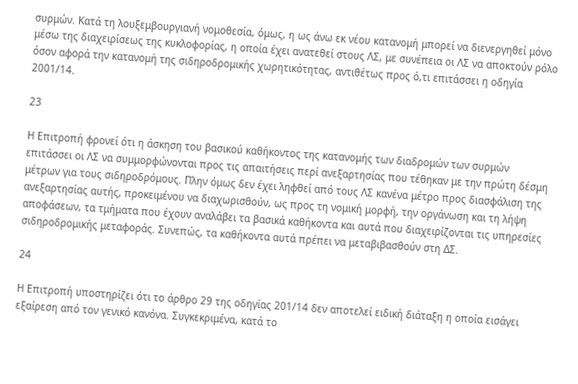συρμών. Κατά τη λουξεμβουργιανή νομοθεσία, όμως, η ως άνω εκ νέου κατανομή μπορεί να διενεργηθεί μόνο μέσω της διαχειρίσεως της κυκλοφορίας, η οποία έχει ανατεθεί στους ΛΣ, με συνέπεια οι ΛΣ να αποκτούν ρόλο όσον αφορά την κατανομή της σιδηροδρομικής χωρητικότητας, αντιθέτως προς ό,τι επιτάσσει η οδηγία 2001/14.

23

Η Επιτροπή φρονεί ότι η άσκηση του βασικού καθήκοντος της κατανομής των διαδρομών των συρμών επιτάσσει οι ΛΣ να συμμορφώνονται προς τις απαιτήσεις περί ανεξαρτησίας που τέθηκαν με την πρώτη δέσμη μέτρων για τους σιδηροδρόμους. Πλην όμως δεν έχει ληφθεί από τους ΛΣ κανένα μέτρο προς διασφάλιση της ανεξαρτησίας αυτής, προκειμένου να διαχωρισθούν, ως προς τη νομική μορφή, την οργάνωση και τη λήψη αποφάσεων, τα τμήματα που έχουν αναλάβει τα βασικά καθήκοντα και αυτά που διαχειρίζονται τις υπηρεσίες σιδηροδρομικής μεταφοράς. Συνεπώς, τα καθήκοντα αυτά πρέπει να μεταβιβασθούν στη ΔΣ.

24

Η Επιτροπή υποστηρίζει ότι το άρθρο 29 της οδηγίας 201/14 δεν αποτελεί ειδική διάταξη η οποία εισάγει εξαίρεση από τον γενικό κανόνα. Συγκεκριμένα, κατά το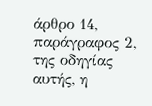άρθρο 14, παράγραφος 2, της οδηγίας αυτής, η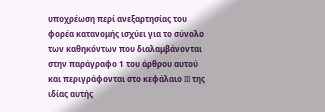υποχρέωση περί ανεξαρτησίας του φορέα κατανομής ισχύει για το σύνολο των καθηκόντων που διαλαμβάνονται στην παράγραφο 1 του άρθρου αυτού και περιγράφονται στο κεφάλαιο III της ιδίας αυτής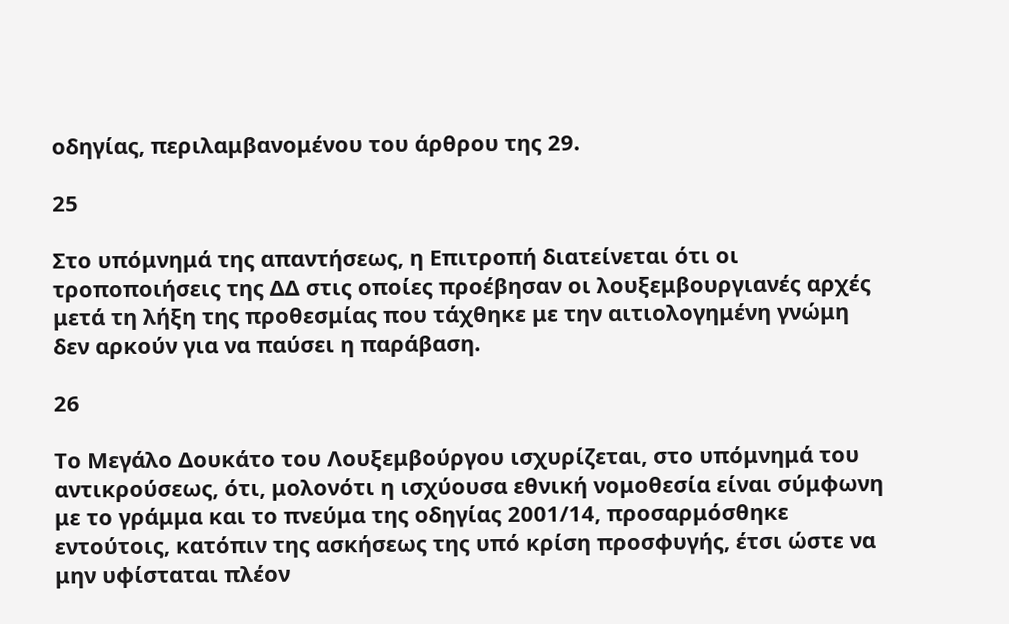οδηγίας, περιλαμβανομένου του άρθρου της 29.

25

Στο υπόμνημά της απαντήσεως, η Επιτροπή διατείνεται ότι οι τροποποιήσεις της ΔΔ στις οποίες προέβησαν οι λουξεμβουργιανές αρχές μετά τη λήξη της προθεσμίας που τάχθηκε με την αιτιολογημένη γνώμη δεν αρκούν για να παύσει η παράβαση.

26

Το Μεγάλο Δουκάτο του Λουξεμβούργου ισχυρίζεται, στο υπόμνημά του αντικρούσεως, ότι, μολονότι η ισχύουσα εθνική νομοθεσία είναι σύμφωνη με το γράμμα και το πνεύμα της οδηγίας 2001/14, προσαρμόσθηκε εντούτοις, κατόπιν της ασκήσεως της υπό κρίση προσφυγής, έτσι ώστε να μην υφίσταται πλέον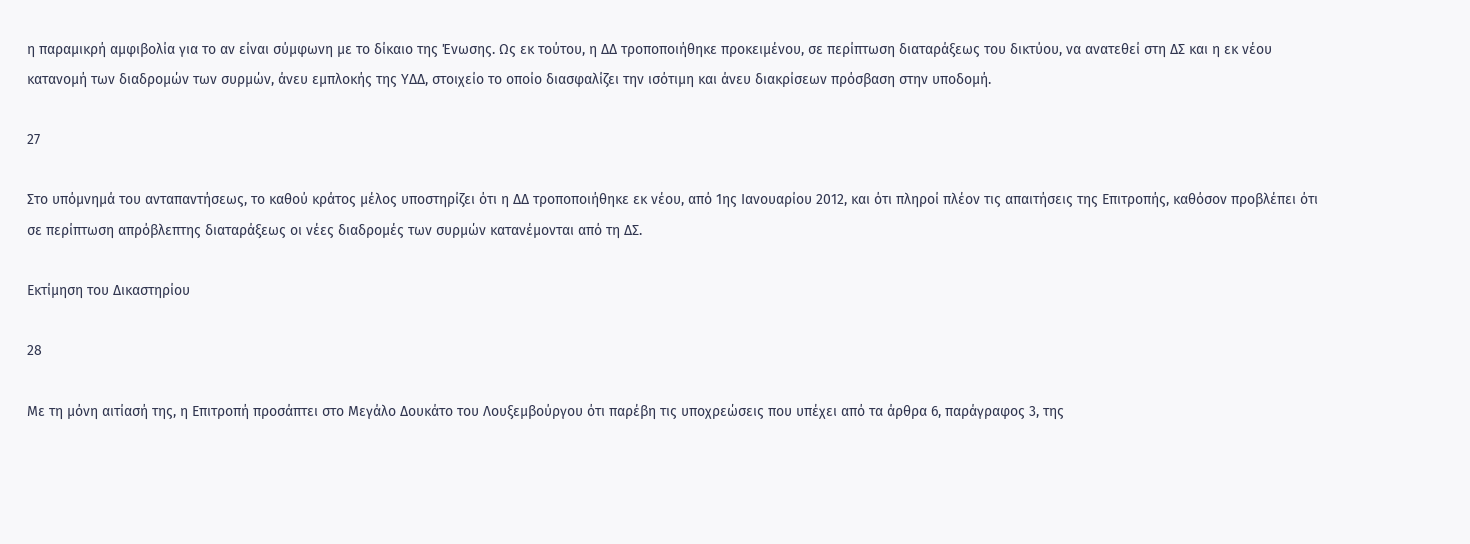η παραμικρή αμφιβολία για το αν είναι σύμφωνη με το δίκαιο της Ένωσης. Ως εκ τούτου, η ΔΔ τροποποιήθηκε προκειμένου, σε περίπτωση διαταράξεως του δικτύου, να ανατεθεί στη ΔΣ και η εκ νέου κατανομή των διαδρομών των συρμών, άνευ εμπλοκής της ΥΔΔ, στοιχείο το οποίο διασφαλίζει την ισότιμη και άνευ διακρίσεων πρόσβαση στην υποδομή.

27

Στο υπόμνημά του ανταπαντήσεως, το καθού κράτος μέλος υποστηρίζει ότι η ΔΔ τροποποιήθηκε εκ νέου, από 1ης Ιανουαρίου 2012, και ότι πληροί πλέον τις απαιτήσεις της Επιτροπής, καθόσον προβλέπει ότι σε περίπτωση απρόβλεπτης διαταράξεως οι νέες διαδρομές των συρμών κατανέμονται από τη ΔΣ.

Εκτίμηση του Δικαστηρίου

28

Με τη μόνη αιτίασή της, η Επιτροπή προσάπτει στο Μεγάλο Δουκάτο του Λουξεμβούργου ότι παρέβη τις υποχρεώσεις που υπέχει από τα άρθρα 6, παράγραφος 3, της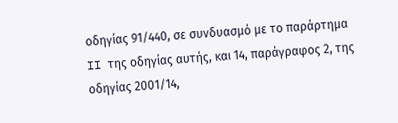οδηγίας 91/440, σε συνδυασμό με το παράρτημα II της οδηγίας αυτής, και 14, παράγραφος 2, της οδηγίας 2001/14,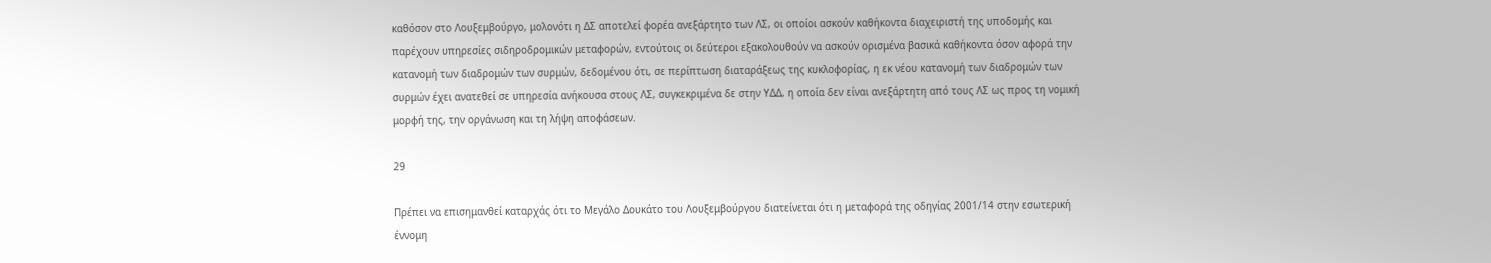καθόσον στο Λουξεμβούργο, μολονότι η ΔΣ αποτελεί φορέα ανεξάρτητο των ΛΣ, οι οποίοι ασκούν καθήκοντα διαχειριστή της υποδομής και παρέχουν υπηρεσίες σιδηροδρομικών μεταφορών, εντούτοις οι δεύτεροι εξακολουθούν να ασκούν ορισμένα βασικά καθήκοντα όσον αφορά την κατανομή των διαδρομών των συρμών, δεδομένου ότι, σε περίπτωση διαταράξεως της κυκλοφορίας, η εκ νέου κατανομή των διαδρομών των συρμών έχει ανατεθεί σε υπηρεσία ανήκουσα στους ΛΣ, συγκεκριμένα δε στην ΥΔΔ, η οποία δεν είναι ανεξάρτητη από τους ΛΣ ως προς τη νομική μορφή της, την οργάνωση και τη λήψη αποφάσεων.

29

Πρέπει να επισημανθεί καταρχάς ότι το Μεγάλο Δουκάτο του Λουξεμβούργου διατείνεται ότι η μεταφορά της οδηγίας 2001/14 στην εσωτερική έννομη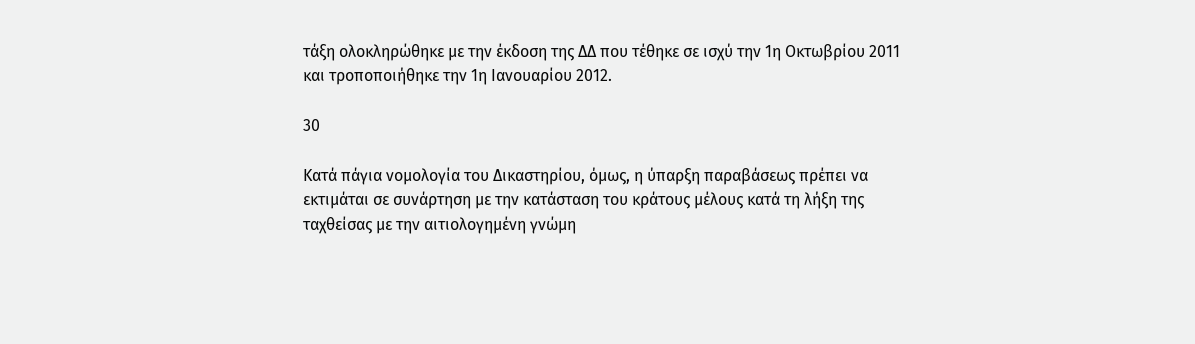τάξη ολοκληρώθηκε με την έκδοση της ΔΔ που τέθηκε σε ισχύ την 1η Οκτωβρίου 2011 και τροποποιήθηκε την 1η Ιανουαρίου 2012.

30

Κατά πάγια νομολογία του Δικαστηρίου, όμως, η ύπαρξη παραβάσεως πρέπει να εκτιμάται σε συνάρτηση με την κατάσταση του κράτους μέλους κατά τη λήξη της ταχθείσας με την αιτιολογημένη γνώμη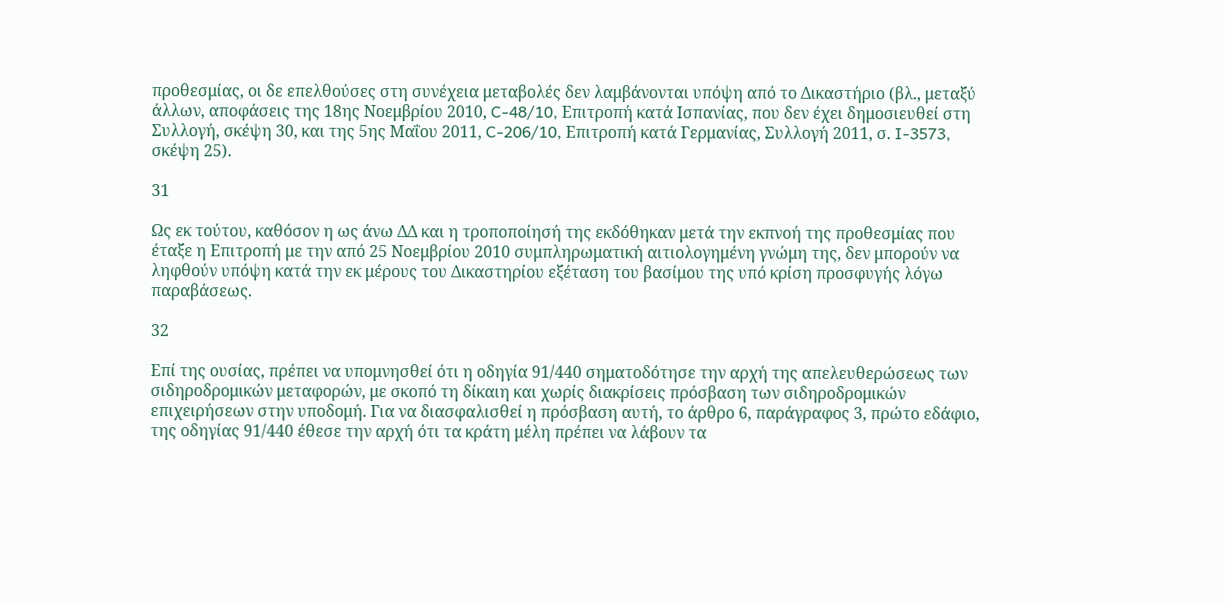προθεσμίας, οι δε επελθούσες στη συνέχεια μεταβολές δεν λαμβάνονται υπόψη από το Δικαστήριο (βλ., μεταξύ άλλων, αποφάσεις της 18ης Νοεμβρίου 2010, C-48/10, Επιτροπή κατά Ισπανίας, που δεν έχει δημοσιευθεί στη Συλλογή, σκέψη 30, και της 5ης Μαΐου 2011, C-206/10, Επιτροπή κατά Γερμανίας, Συλλογή 2011, σ. I-3573, σκέψη 25).

31

Ως εκ τούτου, καθόσον η ως άνω ΔΔ και η τροποποίησή της εκδόθηκαν μετά την εκπνοή της προθεσμίας που έταξε η Επιτροπή με την από 25 Νοεμβρίου 2010 συμπληρωματική αιτιολογημένη γνώμη της, δεν μπορούν να ληφθούν υπόψη κατά την εκ μέρους του Δικαστηρίου εξέταση του βασίμου της υπό κρίση προσφυγής λόγω παραβάσεως.

32

Επί της ουσίας, πρέπει να υπομνησθεί ότι η οδηγία 91/440 σηματοδότησε την αρχή της απελευθερώσεως των σιδηροδρομικών μεταφορών, με σκοπό τη δίκαιη και χωρίς διακρίσεις πρόσβαση των σιδηροδρομικών επιχειρήσεων στην υποδομή. Για να διασφαλισθεί η πρόσβαση αυτή, το άρθρο 6, παράγραφος 3, πρώτο εδάφιο, της οδηγίας 91/440 έθεσε την αρχή ότι τα κράτη μέλη πρέπει να λάβουν τα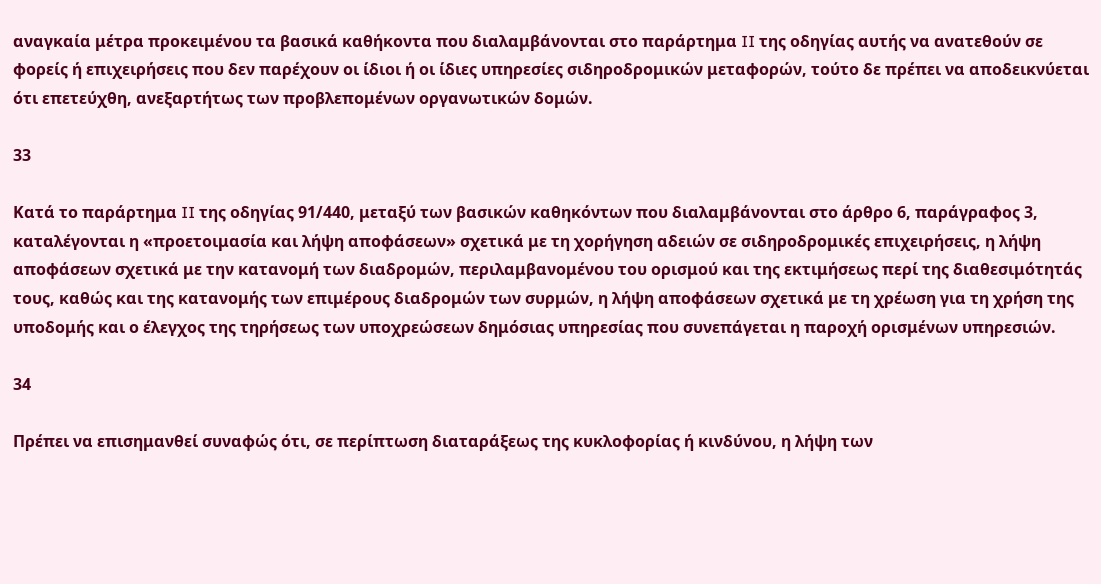αναγκαία μέτρα προκειμένου τα βασικά καθήκοντα που διαλαμβάνονται στο παράρτημα II της οδηγίας αυτής να ανατεθούν σε φορείς ή επιχειρήσεις που δεν παρέχουν οι ίδιοι ή οι ίδιες υπηρεσίες σιδηροδρομικών μεταφορών, τούτο δε πρέπει να αποδεικνύεται ότι επετεύχθη, ανεξαρτήτως των προβλεπομένων οργανωτικών δομών.

33

Κατά το παράρτημα II της οδηγίας 91/440, μεταξύ των βασικών καθηκόντων που διαλαμβάνονται στο άρθρο 6, παράγραφος 3, καταλέγονται η «προετοιμασία και λήψη αποφάσεων» σχετικά με τη χορήγηση αδειών σε σιδηροδρομικές επιχειρήσεις, η λήψη αποφάσεων σχετικά με την κατανομή των διαδρομών, περιλαμβανομένου του ορισμού και της εκτιμήσεως περί της διαθεσιμότητάς τους, καθώς και της κατανομής των επιμέρους διαδρομών των συρμών, η λήψη αποφάσεων σχετικά με τη χρέωση για τη χρήση της υποδομής και ο έλεγχος της τηρήσεως των υποχρεώσεων δημόσιας υπηρεσίας που συνεπάγεται η παροχή ορισμένων υπηρεσιών.

34

Πρέπει να επισημανθεί συναφώς ότι, σε περίπτωση διαταράξεως της κυκλοφορίας ή κινδύνου, η λήψη των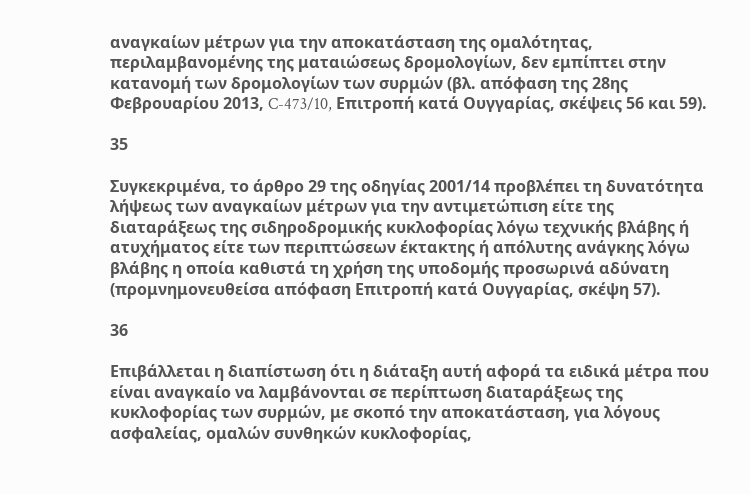αναγκαίων μέτρων για την αποκατάσταση της ομαλότητας, περιλαμβανομένης της ματαιώσεως δρομολογίων, δεν εμπίπτει στην κατανομή των δρομολογίων των συρμών (βλ. απόφαση της 28ης Φεβρουαρίου 2013, C-473/10, Επιτροπή κατά Ουγγαρίας, σκέψεις 56 και 59).

35

Συγκεκριμένα, το άρθρο 29 της οδηγίας 2001/14 προβλέπει τη δυνατότητα λήψεως των αναγκαίων μέτρων για την αντιμετώπιση είτε της διαταράξεως της σιδηροδρομικής κυκλοφορίας λόγω τεχνικής βλάβης ή ατυχήματος είτε των περιπτώσεων έκτακτης ή απόλυτης ανάγκης λόγω βλάβης η οποία καθιστά τη χρήση της υποδομής προσωρινά αδύνατη (προμνημονευθείσα απόφαση Επιτροπή κατά Ουγγαρίας, σκέψη 57).

36

Επιβάλλεται η διαπίστωση ότι η διάταξη αυτή αφορά τα ειδικά μέτρα που είναι αναγκαίο να λαμβάνονται σε περίπτωση διαταράξεως της κυκλοφορίας των συρμών, με σκοπό την αποκατάσταση, για λόγους ασφαλείας, ομαλών συνθηκών κυκλοφορίας,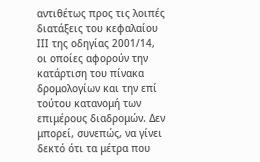αντιθέτως προς τις λοιπές διατάξεις του κεφαλαίου ΙΙΙ της οδηγίας 2001/14, οι οποίες αφορούν την κατάρτιση του πίνακα δρομολογίων και την επί τούτου κατανομή των επιμέρους διαδρομών. Δεν μπορεί, συνεπώς, να γίνει δεκτό ότι τα μέτρα που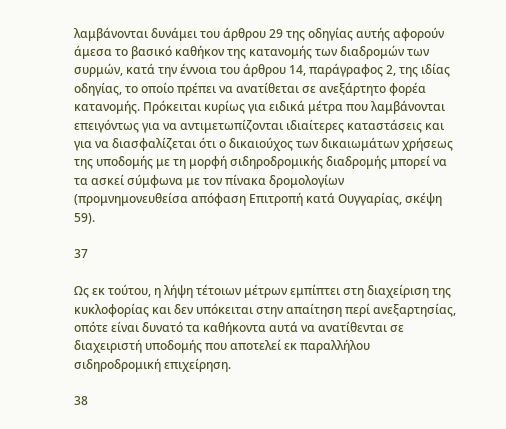λαμβάνονται δυνάμει του άρθρου 29 της οδηγίας αυτής αφορούν άμεσα το βασικό καθήκον της κατανομής των διαδρομών των συρμών, κατά την έννοια του άρθρου 14, παράγραφος 2, της ιδίας οδηγίας, το οποίο πρέπει να ανατίθεται σε ανεξάρτητο φορέα κατανομής. Πρόκειται κυρίως για ειδικά μέτρα που λαμβάνονται επειγόντως για να αντιμετωπίζονται ιδιαίτερες καταστάσεις και για να διασφαλίζεται ότι ο δικαιούχος των δικαιωμάτων χρήσεως της υποδομής με τη μορφή σιδηροδρομικής διαδρομής μπορεί να τα ασκεί σύμφωνα με τον πίνακα δρομολογίων (προμνημονευθείσα απόφαση Επιτροπή κατά Ουγγαρίας, σκέψη 59).

37

Ως εκ τούτου, η λήψη τέτοιων μέτρων εμπίπτει στη διαχείριση της κυκλοφορίας και δεν υπόκειται στην απαίτηση περί ανεξαρτησίας, οπότε είναι δυνατό τα καθήκοντα αυτά να ανατίθενται σε διαχειριστή υποδομής που αποτελεί εκ παραλλήλου σιδηροδρομική επιχείρηση.

38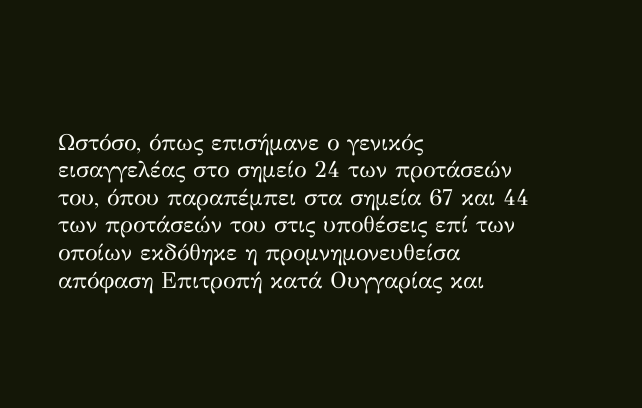Ωστόσο, όπως επισήμανε ο γενικός εισαγγελέας στο σημείο 24 των προτάσεών του, όπου παραπέμπει στα σημεία 67 και 44 των προτάσεών του στις υποθέσεις επί των οποίων εκδόθηκε η προμνημονευθείσα απόφαση Επιτροπή κατά Ουγγαρίας και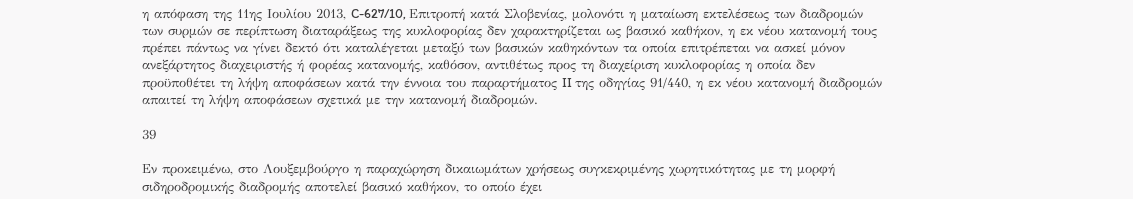η απόφαση της 11ης Ιουλίου 2013, C-627/10, Επιτροπή κατά Σλοβενίας, μολονότι η ματαίωση εκτελέσεως των διαδρομών των συρμών σε περίπτωση διαταράξεως της κυκλοφορίας δεν χαρακτηρίζεται ως βασικό καθήκον, η εκ νέου κατανομή τους πρέπει πάντως να γίνει δεκτό ότι καταλέγεται μεταξύ των βασικών καθηκόντων τα οποία επιτρέπεται να ασκεί μόνον ανεξάρτητος διαχειριστής ή φορέας κατανομής, καθόσον, αντιθέτως προς τη διαχείριση κυκλοφορίας η οποία δεν προϋποθέτει τη λήψη αποφάσεων κατά την έννοια του παραρτήματος II της οδηγίας 91/440, η εκ νέου κατανομή διαδρομών απαιτεί τη λήψη αποφάσεων σχετικά με την κατανομή διαδρομών.

39

Εν προκειμένω, στο Λουξεμβούργο η παραχώρηση δικαιωμάτων χρήσεως συγκεκριμένης χωρητικότητας με τη μορφή σιδηροδρομικής διαδρομής αποτελεί βασικό καθήκον, το οποίο έχει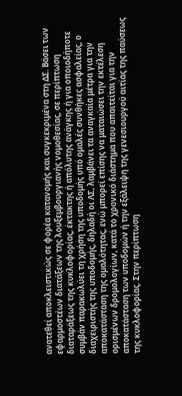ανατεθεί αποκλειστικώς σε φορέα κατανομής και συγκεκριμένα στη ΔΣ. Βάσει των εφαρμοστέων διατάξεων της λουξεμβουργιανής νομοθεσίας, σε περίπτωση διαταράξεως της κυκλοφορίας, έκτακτης ή απόλυτης ανάγκης ή για οποιοδήποτε συμβάν παρακωλύει τη χρήση της υποδομής υπό ομαλές συνθήκες ασφαλείας, ο διαχειριστής της υποδομής, δηλαδή οι ΛΣ, λαμβάνει τα αναγκαία μέτρα για την αποκατάσταση της ομαλότητας, ενώ μπορεί επίσης να ματαιώσει την εκτέλεση ορισμένων δρομολογίων, κατά το χρονικό διάστημα που απαιτείται για την αποκατάσταση των υποδομών ή την εξάλειψη της γενεσιουργού αιτίας της παύσεως της κυκλοφορίας. Στην περίπτωση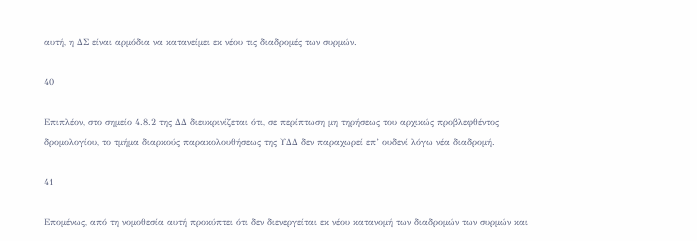αυτή, η ΔΣ είναι αρμόδια να κατανείμει εκ νέου τις διαδρομές των συρμών.

40

Επιπλέον, στο σημείο 4.8.2 της ΔΔ διευκρινίζεται ότι, σε περίπτωση μη τηρήσεως του αρχικώς προβλεφθέντος δρομολογίου, το τμήμα διαρκούς παρακολουθήσεως της ΥΔΔ δεν παραχωρεί επ’ ουδενί λόγω νέα διαδρομή.

41

Επομένως, από τη νομοθεσία αυτή προκύπτει ότι δεν διενεργείται εκ νέου κατανομή των διαδρομών των συρμών και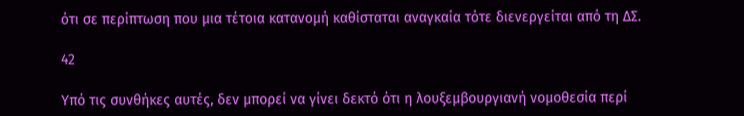ότι σε περίπτωση που μια τέτοια κατανομή καθίσταται αναγκαία τότε διενεργείται από τη ΔΣ.

42

Υπό τις συνθήκες αυτές, δεν μπορεί να γίνει δεκτό ότι η λουξεμβουργιανή νομοθεσία περί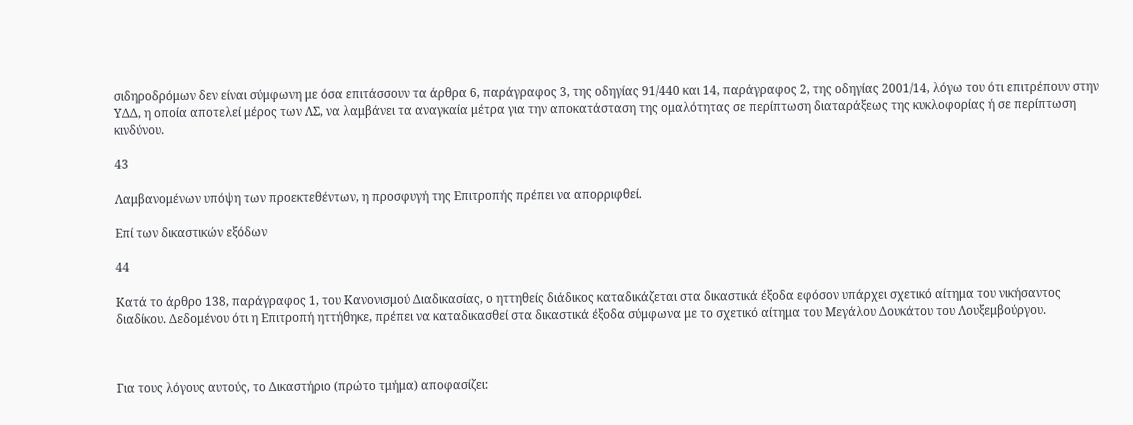σιδηροδρόμων δεν είναι σύμφωνη με όσα επιτάσσουν τα άρθρα 6, παράγραφος 3, της οδηγίας 91/440 και 14, παράγραφος 2, της οδηγίας 2001/14, λόγω του ότι επιτρέπουν στην ΥΔΔ, η οποία αποτελεί μέρος των ΛΣ, να λαμβάνει τα αναγκαία μέτρα για την αποκατάσταση της ομαλότητας σε περίπτωση διαταράξεως της κυκλοφορίας ή σε περίπτωση κινδύνου.

43

Λαμβανομένων υπόψη των προεκτεθέντων, η προσφυγή της Επιτροπής πρέπει να απορριφθεί.

Επί των δικαστικών εξόδων

44

Κατά το άρθρο 138, παράγραφος 1, του Κανονισμού Διαδικασίας, ο ηττηθείς διάδικος καταδικάζεται στα δικαστικά έξοδα εφόσον υπάρχει σχετικό αίτημα του νικήσαντος διαδίκου. Δεδομένου ότι η Επιτροπή ηττήθηκε, πρέπει να καταδικασθεί στα δικαστικά έξοδα σύμφωνα με το σχετικό αίτημα του Μεγάλου Δουκάτου του Λουξεμβούργου.



Για τους λόγους αυτούς, το Δικαστήριο (πρώτο τμήμα) αποφασίζει: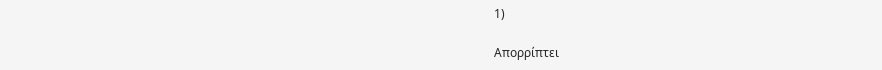1)

Απορρίπτει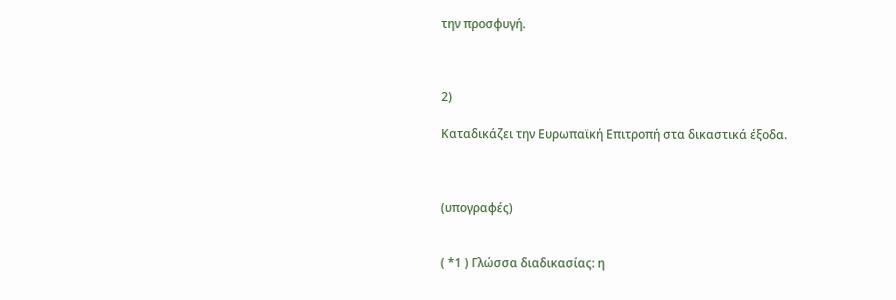την προσφυγή.



2)

Καταδικάζει την Ευρωπαϊκή Επιτροπή στα δικαστικά έξοδα.



(υπογραφές)


( *1 ) Γλώσσα διαδικασίας: η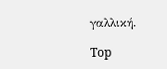γαλλική.

Top